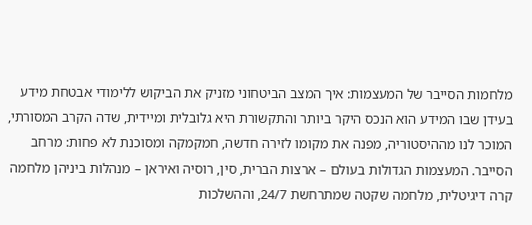מלחמות הסייבר של המעצמות: איך המצב הביטחוני מזניק את הביקוש ללימודי אבטחת מידע
בעידן שבו המידע הוא הנכס היקר ביותר והתקשורת היא גלובלית ומיידית, שדה הקרב המסורתי, המוכר לנו מההיסטוריה, מפנה את מקומו לזירה חדשה, חמקמקה ומסוכנת לא פחות: מרחב הסייבר. המעצמות הגדולות בעולם – ארצות הברית, סין, רוסיה ואיראן – מנהלות ביניהן מלחמה קרה דיגיטלית, מלחמה שקטה שמתרחשת 24/7, וההשלכות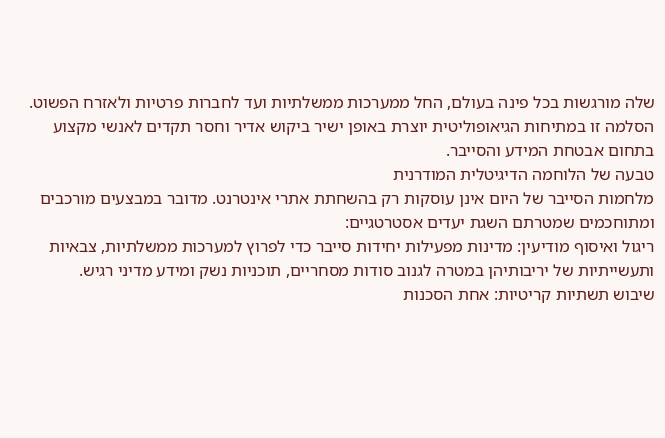שלה מורגשות בכל פינה בעולם, החל ממערכות ממשלתיות ועד לחברות פרטיות ולאזרח הפשוט. הסלמה זו במתיחות הגיאופוליטית יוצרת באופן ישיר ביקוש אדיר וחסר תקדים לאנשי מקצוע בתחום אבטחת המידע והסייבר.
טבעה של הלוחמה הדיגיטלית המודרנית
מלחמות הסייבר של היום אינן עוסקות רק בהשחתת אתרי אינטרנט. מדובר במבצעים מורכבים ומתוחכמים שמטרתם השגת יעדים אסטרטגיים:
ריגול ואיסוף מודיעין: מדינות מפעילות יחידות סייבר כדי לפרוץ למערכות ממשלתיות, צבאיות ותעשייתיות של יריבותיהן במטרה לגנוב סודות מסחריים, תוכניות נשק ומידע מדיני רגיש.
שיבוש תשתיות קריטיות: אחת הסכנות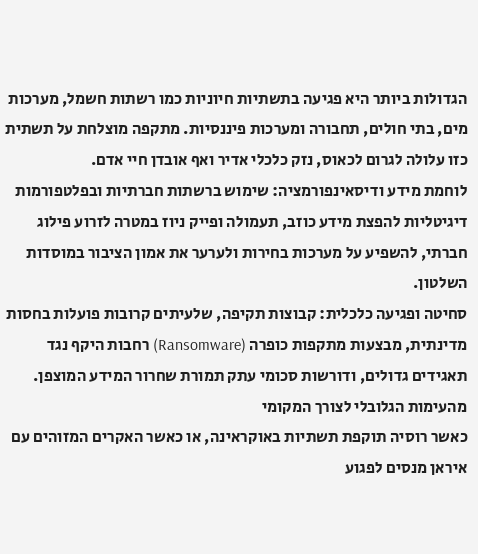הגדולות ביותר היא פגיעה בתשתיות חיוניות כמו רשתות חשמל, מערכות מים, בתי חולים, תחבורה ומערכות פיננסיות. מתקפה מוצלחת על תשתית כזו עלולה לגרום לכאוס, נזק כלכלי אדיר ואף אובדן חיי אדם.
לוחמת מידע ודיסאינפורמציה: שימוש ברשתות חברתיות ובפלטפורמות דיגיטליות להפצת מידע כוזב, תעמולה ופייק ניוז במטרה לזרוע פילוג חברתי, להשפיע על מערכות בחירות ולערער את אמון הציבור במוסדות השלטון.
סחיטה ופגיעה כלכלית: קבוצות תקיפה, שלעיתים קרובות פועלות בחסות מדינתית, מבצעות מתקפות כופרה (Ransomware) רחבות היקף נגד תאגידים גדולים, ודורשות סכומי עתק תמורת שחרור המידע המוצפן.
מהעימות הגלובלי לצורך המקומי
כאשר רוסיה תוקפת תשתיות באוקראינה, או כאשר האקרים המזוהים עם איראן מנסים לפגוע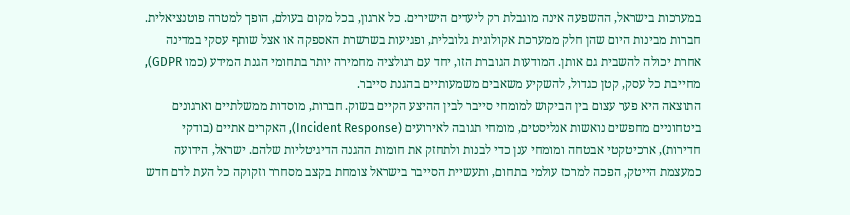במערכות בישראל, ההשפעה אינה מוגבלת רק ליעדים הישירים. כל ארגון, בכל מקום בעולם, הופך למטרה פוטנציאלית. חברות מבינות היום שהן חלק ממערכת אקולוגית גלובלית, ופגיעות בשרשרת האספקה או אצל שותף עסקי במדינה אחרת יכולה להשבית גם אותן. המודעות הגוברת הזו, יחד עם רגולציה מחמירה יותר בתחומי הגנת המידע (כמו GDPR), מחייבת כל עסק, קטן כגדול, להשקיע משאבים משמעותיים בהגנת סייבר.
התוצאה היא פער עצום בין הביקוש למומחי סייבר לבין ההיצע הקיים בשוק. חברות, מוסדות ממשלתיים וארגונים ביטחוניים מחפשים נואשות אנליסטים, מומחי תגובה לאירועים (Incident Response), האקרים אתיים (בודקי חדירות), ארכיטקטי אבטחה ומומחי ענן כדי לבנות ולתחזק את חומות ההגנה הדיגיטליות שלהם. ישראל, הידועה כמעצמת הייטק, הפכה למרכז עולמי בתחום, ותעשיית הסייבר בישראל צומחת בקצב מסחרר וזקוקה כל העת לדם חדש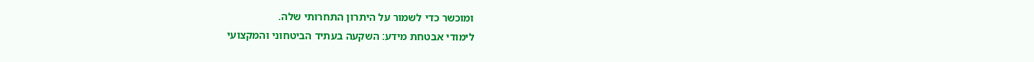ומוכשר כדי לשמור על היתרון התחרותי שלה.
לימודי אבטחת מידע: השקעה בעתיד הביטחוני והמקצועי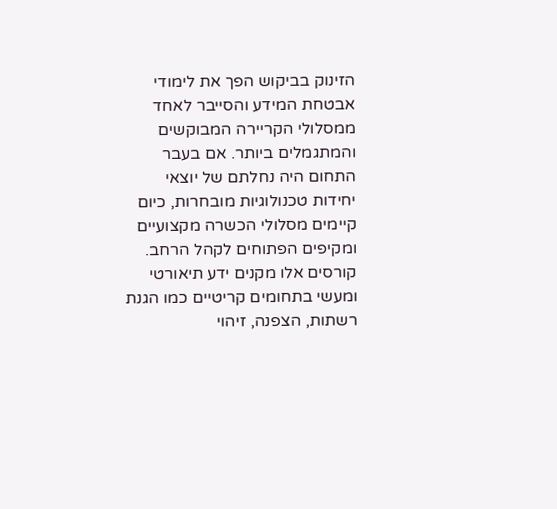הזינוק בביקוש הפך את לימודי אבטחת המידע והסייבר לאחד ממסלולי הקריירה המבוקשים והמתגמלים ביותר. אם בעבר התחום היה נחלתם של יוצאי יחידות טכנולוגיות מובחרות, כיום קיימים מסלולי הכשרה מקצועיים ומקיפים הפתוחים לקהל הרחב. קורסים אלו מקנים ידע תיאורטי ומעשי בתחומים קריטיים כמו הגנת רשתות, הצפנה, זיהוי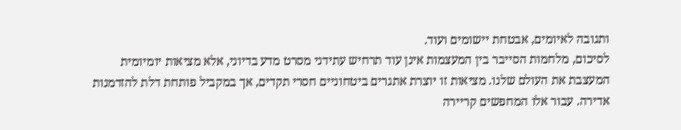ותגובה לאיומים, אבטחת יישומים ועוד.
לסיכום, מלחמות הסייבר בין המעצמות אינן עוד תרחיש עתידני מסרט מדע בדיוני, אלא מציאות יומיומית המעצבת את העולם שלנו. מציאות זו יוצרת אתגרים ביטחוניים חסרי תקדים, אך במקביל פותחת דלת להזדמנות אדירה. עבור אלו המחפשים קריירה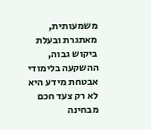משמעותית, מאתגרת ובעלת ביקוש גבוה, ההשקעה בלימודי אבטחת מידע היא לא רק צעד חכם מבחינה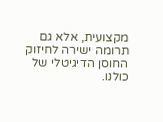מקצועית, אלא גם תרומה ישירה לחיזוק החוסן הדיגיטלי של כולנו.